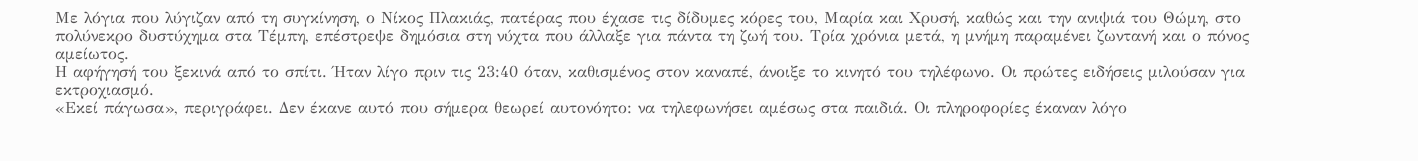Με λόγια που λύγιζαν από τη συγκίνηση, ο Νίκος Πλακιάς, πατέρας που έχασε τις δίδυμες κόρες του, Μαρία και Χρυσή, καθώς και την ανιψιά του Θώμη, στο πολύνεκρο δυστύχημα στα Τέμπη, επέστρεψε δημόσια στη νύχτα που άλλαξε για πάντα τη ζωή του. Τρία χρόνια μετά, η μνήμη παραμένει ζωντανή και ο πόνος αμείωτος.
Η αφήγησή του ξεκινά από το σπίτι. Ήταν λίγο πριν τις 23:40 όταν, καθισμένος στον καναπέ, άνοιξε το κινητό του τηλέφωνο. Οι πρώτες ειδήσεις μιλούσαν για εκτροχιασμό.
«Εκεί πάγωσα», περιγράφει. Δεν έκανε αυτό που σήμερα θεωρεί αυτονόητο: να τηλεφωνήσει αμέσως στα παιδιά. Οι πληροφορίες έκαναν λόγο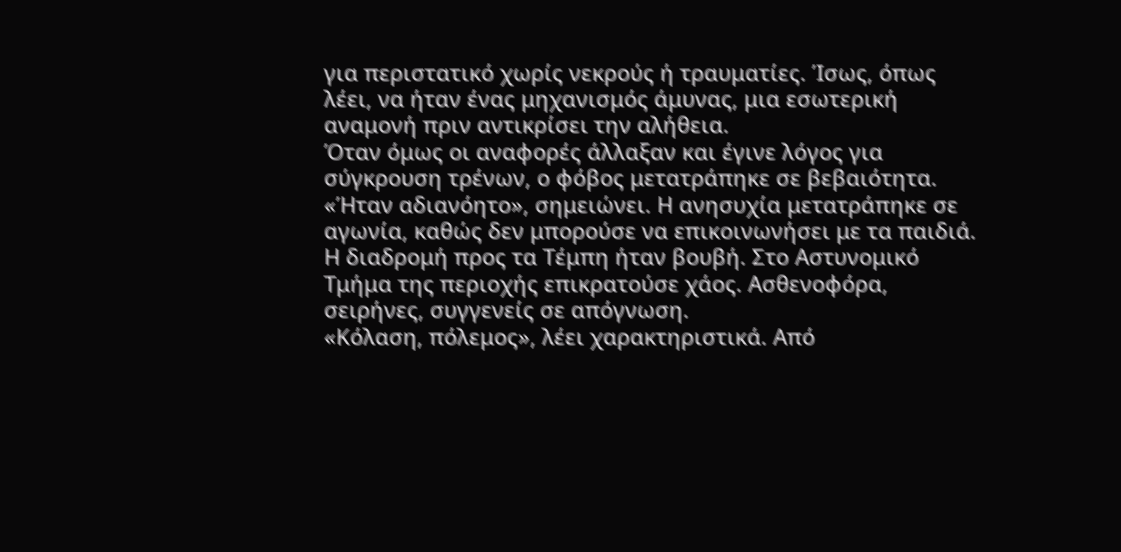για περιστατικό χωρίς νεκρούς ή τραυματίες. Ίσως, όπως λέει, να ήταν ένας μηχανισμός άμυνας, μια εσωτερική αναμονή πριν αντικρίσει την αλήθεια.
Όταν όμως οι αναφορές άλλαξαν και έγινε λόγος για σύγκρουση τρένων, ο φόβος μετατράπηκε σε βεβαιότητα. «Ήταν αδιανόητο», σημειώνει. Η ανησυχία μετατράπηκε σε αγωνία, καθώς δεν μπορούσε να επικοινωνήσει με τα παιδιά.
Η διαδρομή προς τα Τέμπη ήταν βουβή. Στο Αστυνομικό Τμήμα της περιοχής επικρατούσε χάος. Ασθενοφόρα, σειρήνες, συγγενείς σε απόγνωση.
«Κόλαση, πόλεμος», λέει χαρακτηριστικά. Από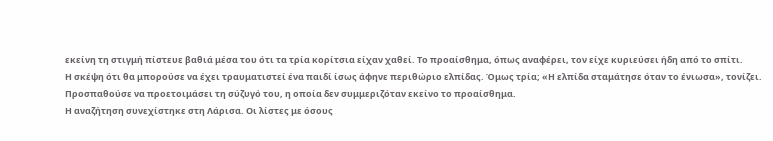εκείνη τη στιγμή πίστευε βαθιά μέσα του ότι τα τρία κορίτσια είχαν χαθεί. Το προαίσθημα, όπως αναφέρει, τον είχε κυριεύσει ήδη από το σπίτι.
Η σκέψη ότι θα μπορούσε να έχει τραυματιστεί ένα παιδί ίσως άφηνε περιθώριο ελπίδας. Όμως τρία; «Η ελπίδα σταμάτησε όταν το ένιωσα», τονίζει. Προσπαθούσε να προετοιμάσει τη σύζυγό του, η οποία δεν συμμεριζόταν εκείνο το προαίσθημα.
Η αναζήτηση συνεχίστηκε στη Λάρισα. Οι λίστες με όσους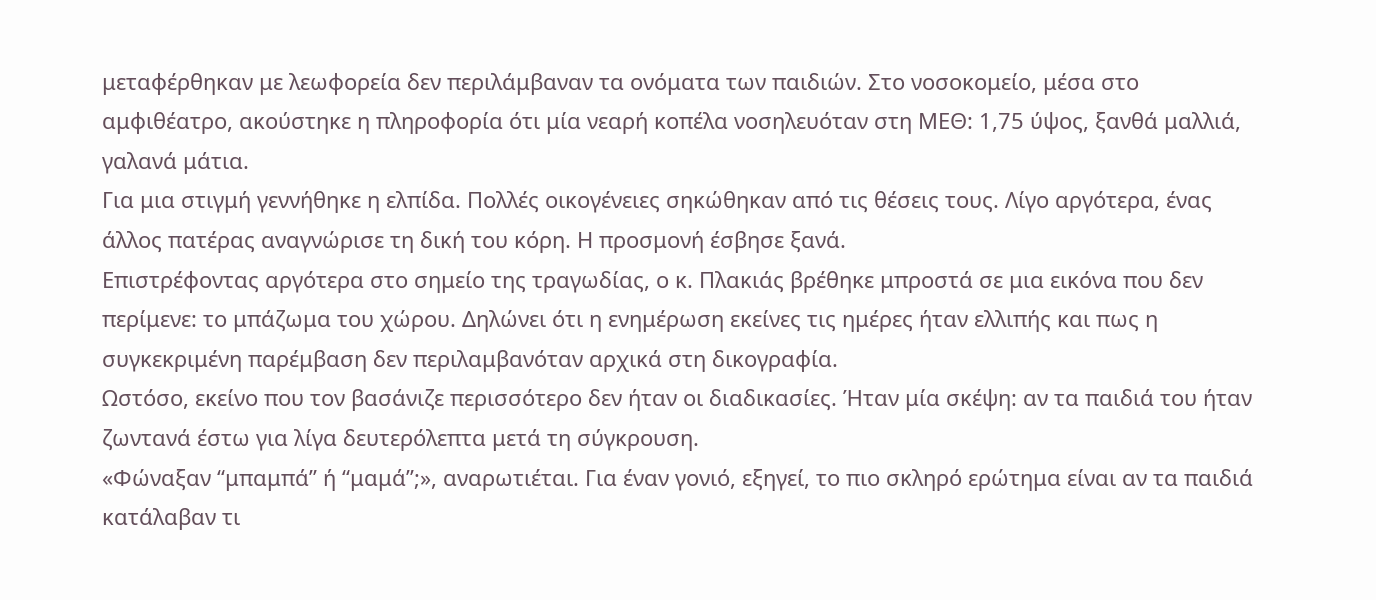μεταφέρθηκαν με λεωφορεία δεν περιλάμβαναν τα ονόματα των παιδιών. Στο νοσοκομείο, μέσα στο αμφιθέατρο, ακούστηκε η πληροφορία ότι μία νεαρή κοπέλα νοσηλευόταν στη ΜΕΘ: 1,75 ύψος, ξανθά μαλλιά, γαλανά μάτια.
Για μια στιγμή γεννήθηκε η ελπίδα. Πολλές οικογένειες σηκώθηκαν από τις θέσεις τους. Λίγο αργότερα, ένας άλλος πατέρας αναγνώρισε τη δική του κόρη. Η προσμονή έσβησε ξανά.
Επιστρέφοντας αργότερα στο σημείο της τραγωδίας, ο κ. Πλακιάς βρέθηκε μπροστά σε μια εικόνα που δεν περίμενε: το μπάζωμα του χώρου. Δηλώνει ότι η ενημέρωση εκείνες τις ημέρες ήταν ελλιπής και πως η συγκεκριμένη παρέμβαση δεν περιλαμβανόταν αρχικά στη δικογραφία.
Ωστόσο, εκείνο που τον βασάνιζε περισσότερο δεν ήταν οι διαδικασίες. Ήταν μία σκέψη: αν τα παιδιά του ήταν ζωντανά έστω για λίγα δευτερόλεπτα μετά τη σύγκρουση.
«Φώναξαν “μπαμπά” ή “μαμά”;», αναρωτιέται. Για έναν γονιό, εξηγεί, το πιο σκληρό ερώτημα είναι αν τα παιδιά κατάλαβαν τι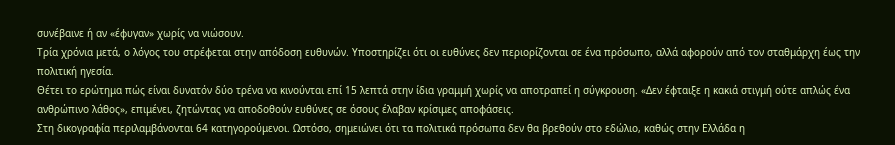συνέβαινε ή αν «έφυγαν» χωρίς να νιώσουν.
Τρία χρόνια μετά, ο λόγος του στρέφεται στην απόδοση ευθυνών. Υποστηρίζει ότι οι ευθύνες δεν περιορίζονται σε ένα πρόσωπο, αλλά αφορούν από τον σταθμάρχη έως την πολιτική ηγεσία.
Θέτει το ερώτημα πώς είναι δυνατόν δύο τρένα να κινούνται επί 15 λεπτά στην ίδια γραμμή χωρίς να αποτραπεί η σύγκρουση. «Δεν έφταιξε η κακιά στιγμή ούτε απλώς ένα ανθρώπινο λάθος», επιμένει, ζητώντας να αποδοθούν ευθύνες σε όσους έλαβαν κρίσιμες αποφάσεις.
Στη δικογραφία περιλαμβάνονται 64 κατηγορούμενοι. Ωστόσο, σημειώνει ότι τα πολιτικά πρόσωπα δεν θα βρεθούν στο εδώλιο, καθώς στην Ελλάδα η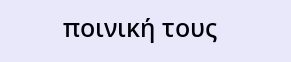ποινική τους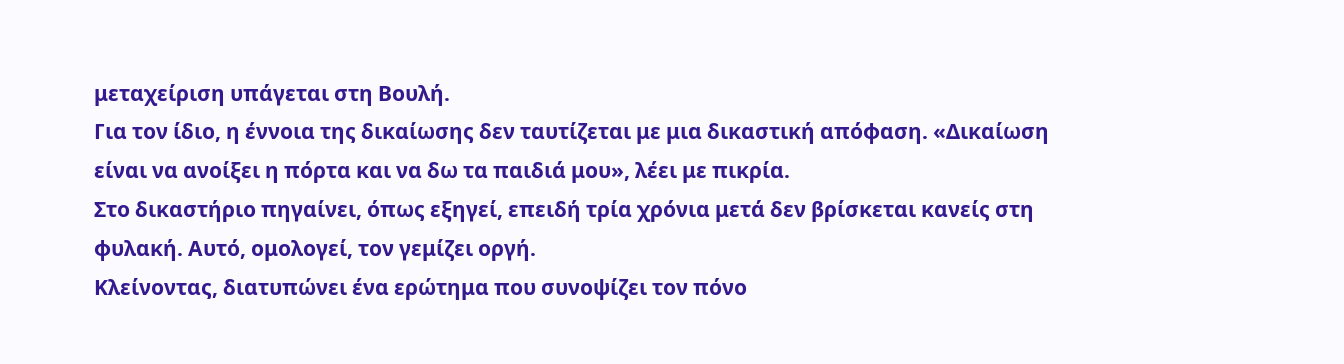μεταχείριση υπάγεται στη Βουλή.
Για τον ίδιο, η έννοια της δικαίωσης δεν ταυτίζεται με μια δικαστική απόφαση. «Δικαίωση είναι να ανοίξει η πόρτα και να δω τα παιδιά μου», λέει με πικρία.
Στο δικαστήριο πηγαίνει, όπως εξηγεί, επειδή τρία χρόνια μετά δεν βρίσκεται κανείς στη φυλακή. Αυτό, ομολογεί, τον γεμίζει οργή.
Κλείνοντας, διατυπώνει ένα ερώτημα που συνοψίζει τον πόνο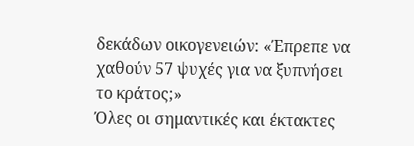δεκάδων οικογενειών: «Έπρεπε να χαθούν 57 ψυχές για να ξυπνήσει το κράτος;»
Όλες οι σημαντικές και έκτακτες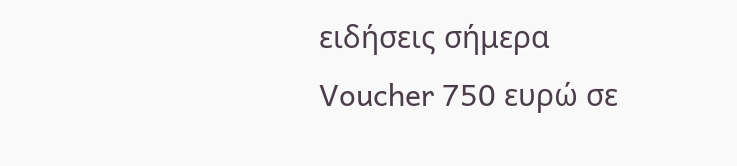ειδήσεις σήμερα
Voucher 750 ευρώ σε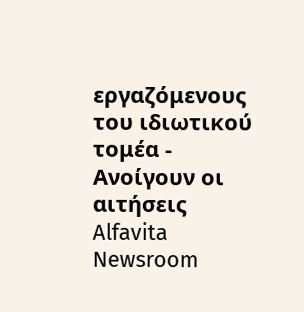εργαζόμενους του ιδιωτικού τομέα - Ανοίγουν οι αιτήσεις
Alfavita Newsroom